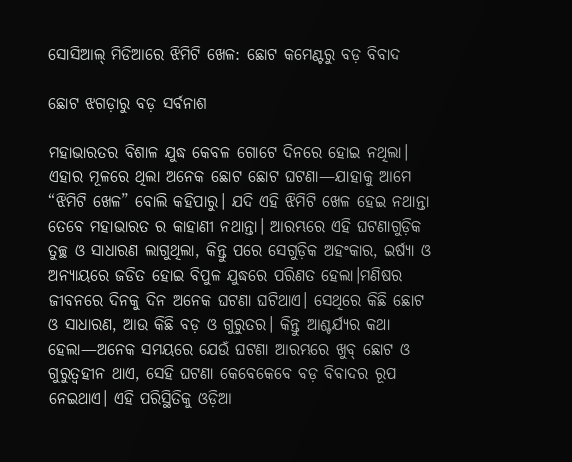ସୋସିଆଲ୍ ମିଡିଆରେ ଝିମିଟି ଖେଳ: ଛୋଟ କମେଣ୍ଟରୁ ବଡ଼ ବିବାଦ

ଛୋଟ ଝଗଡ଼ାରୁ ବଡ଼ ସର୍ବନାଶ

ମହାଭାରତର ବିଶାଳ ଯୁଦ୍ଧ କେବଳ ଗୋଟେ ଦିନରେ ହୋଇ ନଥିଲା। ଏହାର ମୂଳରେ ଥିଲା ଅନେକ ଛୋଟ ଛୋଟ ଘଟଣା—ଯାହାକୁ ଆମେ “ଝିମିଟି ଖେଳ” ବୋଲି କହିପାରୁ। ଯଦି ଏହି ଝିମିଟି ଖେଳ ହେଇ ନଥାନ୍ତା ତେବେ ମହାଭାରତ ର କାହାଣୀ ନଥାନ୍ତା। ଆରମ୍ଭରେ ଏହି ଘଟଣାଗୁଡ଼ିକ ତୁଚ୍ଛ ଓ ସାଧାରଣ ଲାଗୁଥିଲା, କିନ୍ତୁ ପରେ ସେଗୁଡ଼ିକ ଅହଂକାର, ଇର୍ଷ୍ୟା ଓ ଅନ୍ୟାୟରେ ଜଡିତ ହୋଇ ବିପୁଳ ଯୁଦ୍ଧରେ ପରିଣତ ହେଲା।ମଣିଷର ଜୀବନରେ ଦିନକୁ ଦିନ ଅନେକ ଘଟଣା ଘଟିଥାଏ। ସେଥିରେ କିଛି ଛୋଟ ଓ ସାଧାରଣ, ଆଉ କିଛି ବଡ଼ ଓ ଗୁରୁତର। କିନ୍ତୁ ଆଶ୍ଚର୍ଯ୍ୟର କଥା ହେଲା—ଅନେକ ସମୟରେ ଯେଉଁ ଘଟଣା ଆରମ୍ଭରେ ଖୁବ୍ ଛୋଟ ଓ ଗୁରୁତ୍ୱହୀନ ଥାଏ, ସେହି ଘଟଣା କେବେକେବେ ବଡ଼ ବିବାଦର ରୂପ ନେଇଥାଏ। ଏହି ପରିସ୍ଥିତିକୁ ଓଡ଼ିଆ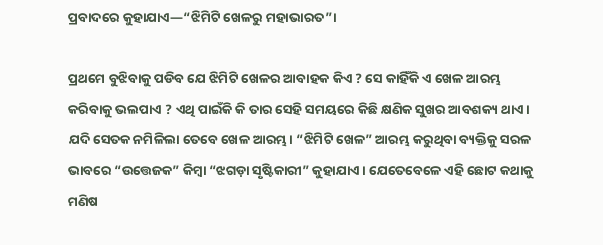ପ୍ରବାଦରେ କୁହାଯାଏ—“ଝିମିଟି ଖେଳରୁ ମହାଭାରତ”।

ପ୍ରଥମେ ବୁଝିବାକୁ ପଡିବ ଯେ ଝିମିଟି ଖେଳର ଆବାହକ କିଏ ? ସେ କାହିଁକି ଏ ଖେଳ ଆରମ୍ଭ କରିବାକୁ ଭଲପାଏ ? ଏଥି ପାଇଁକି କି ତାର ସେହି ସମୟରେ କିଛି କ୍ଷଣିକ ସୁଖର ଆବଶକ୍ୟ ଥାଏ। ଯଦି ସେତକ ନମିଳିଲା ତେବେ ଖେଳ ଆରମ୍ଭ। “ଝିମିଟି ଖେଳ” ଆରମ୍ଭ କରୁଥିବା ବ୍ୟକ୍ତିକୁ ସରଳ ଭାବରେ “ଉତ୍ତେଜକ” କିମ୍ବା “ଝଗଡ଼ା ସୃଷ୍ଟିକାରୀ” କୁହାଯାଏ । ଯେତେବେଳେ ଏହି ଛୋଟ କଥାକୁ ମଣିଷ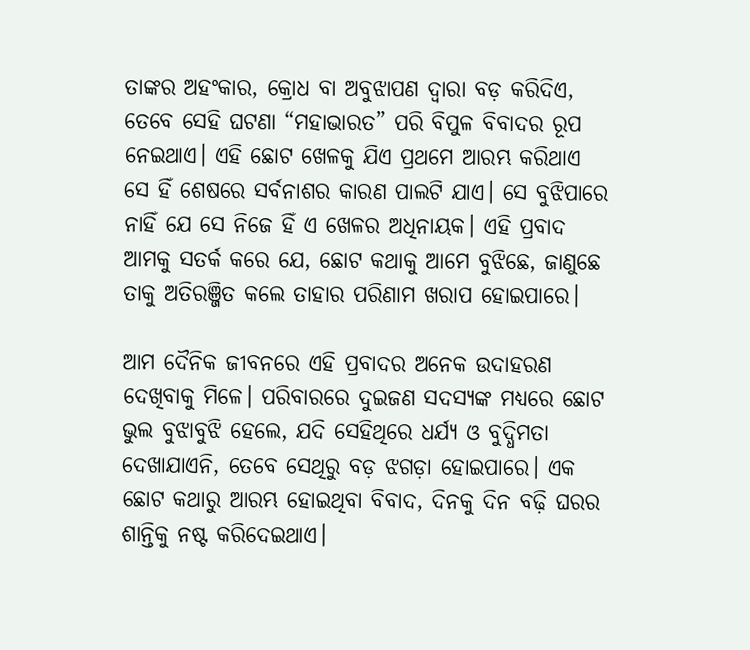ତାଙ୍କର ଅହଂକାର, କ୍ରୋଧ ବା ଅବୁଝାପଣ ଦ୍ୱାରା ବଡ଼ କରିଦିଏ, ତେବେ ସେହି ଘଟଣା “ମହାଭାରତ” ପରି ବିପୁଳ ବିବାଦର ରୂପ ନେଇଥାଏ। ଏହି ଛୋଟ ଖେଳକୁ ଯିଏ ପ୍ରଥମେ ଆରମ୍ଭ କରିଥାଏ ସେ ହିଁ ଶେଷରେ ସର୍ବନାଶର କାରଣ ପାଲଟି ଯାଏ। ସେ ବୁଝିପାରେ ନାହିଁ ଯେ ସେ ନିଜେ ହିଁ ଏ ଖେଳର ଅଧିନାୟକ। ଏହି ପ୍ରବାଦ ଆମକୁ ସତର୍କ କରେ ଯେ, ଛୋଟ କଥାକୁ ଆମେ ବୁଝିଛେ, ଜାଣୁଛେ ତାକୁ ଅତିରଞ୍ଜିତ କଲେ ତାହାର ପରିଣାମ ଖରାପ ହୋଇପାରେ।

ଆମ ଦୈନିକ ଜୀବନରେ ଏହି ପ୍ରବାଦର ଅନେକ ଉଦାହରଣ ଦେଖିବାକୁ ମିଳେ। ପରିବାରରେ ଦୁଇଜଣ ସଦସ୍ୟଙ୍କ ମଧ୍ୟରେ ଛୋଟ ଭୁଲ ବୁଝାବୁଝି ହେଲେ, ଯଦି ସେହିଥିରେ ଧର୍ଯ୍ୟ ଓ ବୁଦ୍ଧିମତା ଦେଖାଯାଏନି, ତେବେ ସେଥିରୁ ବଡ଼ ଝଗଡ଼ା ହୋଇପାରେ। ଏକ ଛୋଟ କଥାରୁ ଆରମ୍ଭ ହୋଇଥିବା ବିବାଦ, ଦିନକୁ ଦିନ ବଢ଼ି ଘରର ଶାନ୍ତିକୁ ନଷ୍ଟ କରିଦେଇଥାଏ।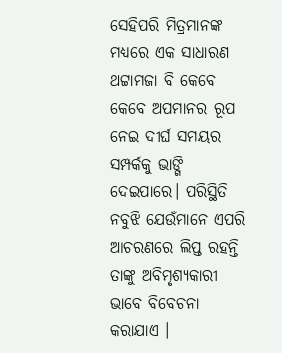ସେହିପରି ମିତ୍ରମାନଙ୍କ ମଧ୍ୟରେ ଏକ ସାଧାରଣ ଥଟ୍ଟାମଜା ବି କେବେ କେବେ ଅପମାନର ରୂପ ନେଇ ଦୀର୍ଘ ସମୟର ସମ୍ପର୍କକୁ ଭାଙ୍ଗି ଦେଇପାରେ। ପରିସ୍ଥିତି ନବୁଝି ଯେଉଁମାନେ ଏପରି ଆଚରଣରେ ଲିପ୍ତ ରହନ୍ତି ତାଙ୍କୁ ଅବିମୃଶ୍ୟକାରୀ ଭାବେ ବିବେଚନା କରାଯାଏ ।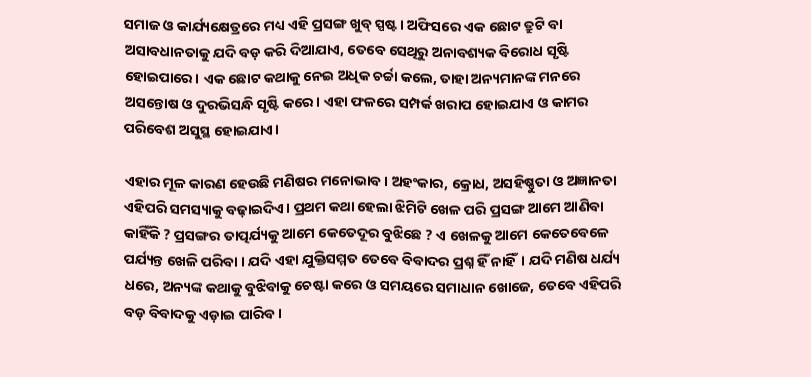ସମାଜ ଓ କାର୍ଯ୍ୟକ୍ଷେତ୍ରରେ ମଧ୍ୟ ଏହି ପ୍ରସଙ୍ଗ ଖୁବ୍ ସ୍ପଷ୍ଟ। ଅଫିସରେ ଏକ ଛୋଟ ତ୍ରୁଟି ବା ଅସାବଧାନତାକୁ ଯଦି ବଡ଼ କରି ଦିଆଯାଏ, ତେବେ ସେଥିରୁ ଅନାବଶ୍ୟକ ବିରୋଧ ସୃଷ୍ଟି ହୋଇପାରେ। ଏକ ଛୋଟ କଥାକୁ ନେଇ ଅଧିକ ଚର୍ଚ୍ଚା କଲେ, ତାହା ଅନ୍ୟମାନଙ୍କ ମନରେ ଅସନ୍ତୋଷ ଓ ଦୁରଭିସନ୍ଧି ସୃଷ୍ଟି କରେ। ଏହା ଫଳରେ ସମ୍ପର୍କ ଖରାପ ହୋଇଯାଏ ଓ କାମର ପରିବେଶ ଅସୁସ୍ଥ ହୋଇଯାଏ।

ଏହାର ମୂଳ କାରଣ ହେଉଛି ମଣିଷର ମନୋଭାବ। ଅହଂକାର, କ୍ରୋଧ, ଅସହିଷ୍ଣୁତା ଓ ଅଜ୍ଞାନତା ଏହିପରି ସମସ୍ୟାକୁ ବଢ଼ାଇଦିଏ। ପ୍ରଥମ କଥା ହେଲା ଝିମିଟି ଖେଳ ପରି ପ୍ରସଙ୍ଗ ଆମେ ଆଣିବା କାହିଁକି ? ପ୍ରସଙ୍ଗର ତାତ୍ପର୍ଯ୍ୟକୁ ଆମେ କେତେଦୂର ବୁଝିଛେ ? ଏ ଖେଳକୁ ଆମେ କେତେବେଳେ ପର୍ଯ୍ୟନ୍ତ ଖେଳି ପରିବା । ଯଦି ଏହା ଯୁକ୍ତିସମ୍ମତ ତେବେ ବିବାଦର ପ୍ରଶ୍ନ ହିଁ ନାହିଁ। ଯଦି ମଣିଷ ଧର୍ଯ୍ୟ ଧରେ, ଅନ୍ୟଙ୍କ କଥାକୁ ବୁଝିବାକୁ ଚେଷ୍ଟା କରେ ଓ ସମୟରେ ସମାଧାନ ଖୋଜେ, ତେବେ ଏହିପରି ବଡ଼ ବିବାଦକୁ ଏଡ଼ାଇ ପାରିବ।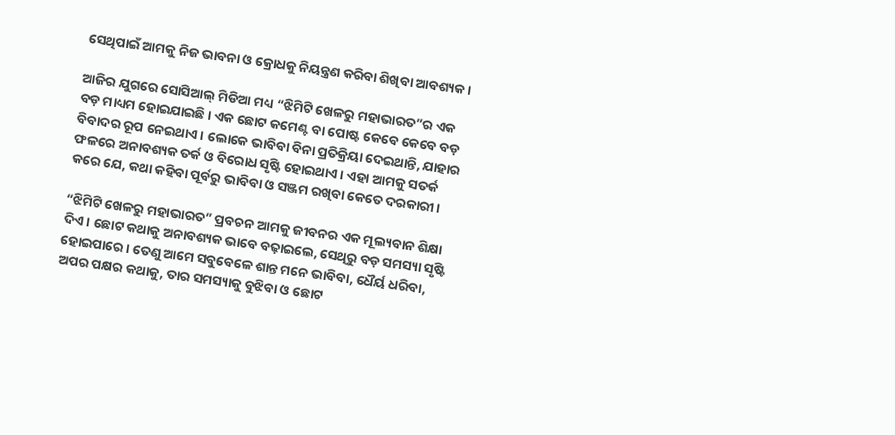ସେଥିପାଇଁ ଆମକୁ ନିଜ ଭାବନା ଓ କ୍ରୋଧକୁ ନିୟନ୍ତ୍ରଣ କରିବା ଶିଖିବା ଆବଶ୍ୟକ।

ଆଜିର ଯୁଗରେ ସୋସିଆଲ୍ ମିଡିଆ ମଧ୍ୟ “ଝିମିଟି ଖେଳରୁ ମହାଭାରତ”ର ଏକ ବଡ଼ ମାଧ୍ୟମ ହୋଇଯାଇଛି। ଏକ ଛୋଟ କମେଣ୍ଟ ବା ପୋଷ୍ଟ କେବେ କେବେ ବଡ଼ ବିବାଦର ରୂପ ନେଇଥାଏ। ଲୋକେ ଭାବିବା ବିନା ପ୍ରତିକ୍ରିୟା ଦେଇଥାନ୍ତି, ଯାହାର ଫଳରେ ଅନାବଶ୍ୟକ ତର୍କ ଓ ବିରୋଧ ସୃଷ୍ଟି ହୋଇଥାଏ। ଏହା ଆମକୁ ସତର୍କ କରେ ଯେ, କଥା କହିବା ପୂର୍ବରୁ ଭାବିବା ଓ ସଞ୍ଜମ ରଖିବା କେତେ ଦରକାରୀ।

“ଝିମିଟି ଖେଳରୁ ମହାଭାରତ” ପ୍ରବଚନ ଆମକୁ ଜୀବନର ଏକ ମୂଲ୍ୟବାନ ଶିକ୍ଷା ଦିଏ। ଛୋଟ କଥାକୁ ଅନାବଶ୍ୟକ ଭାବେ ବଢ଼ାଇଲେ, ସେଥିରୁ ବଡ଼ ସମସ୍ୟା ସୃଷ୍ଟି ହୋଇପାରେ। ତେଣୁ ଆମେ ସବୁବେଳେ ଶାନ୍ତ ମନେ ଭାବିବା, ଧୈର୍ୟ ଧରିବା, ଅପର ପକ୍ଷର କଥାକୁ, ତାର ସମସ୍ୟାକୁ ବୁଝିବା ଓ ଛୋଟ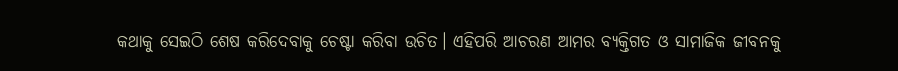କଥାକୁ ସେଇଠି ଶେଷ କରିଦେବାକୁ ଚେଷ୍ଟା କରିବା ଉଚିତ। ଏହିପରି ଆଚରଣ ଆମର ବ୍ୟକ୍ତିଗତ ଓ ସାମାଜିକ ଜୀବନକୁ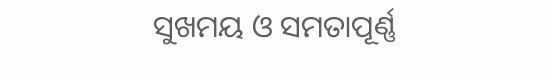ସୁଖମୟ ଓ ସମତାପୂର୍ଣ୍ଣ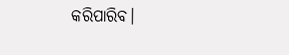କରିପାରିବ।